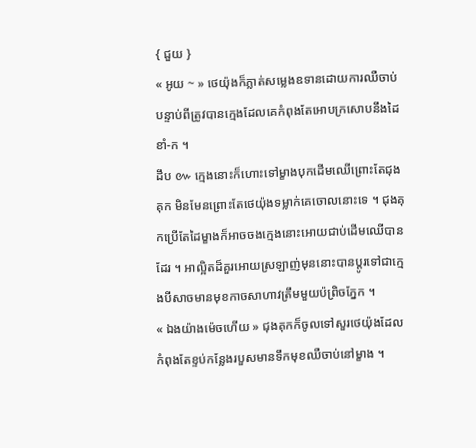{ ជួយ }
« អូយ ~ » ថេយ៉ុងក៏ភ្លាត់សម្លេងឧទានដោយការឈឺចាប់ បន្ទាប់ពីត្រូវបានក្មេងដែលគេកំពុងតែអោបក្រសោបនឹងដៃខាំ-ក ។
ដឹប ៚ ក្មេងនោះក៏ហោះទៅម្ខាងបុកដើមឈើព្រោះតែជុងគុក មិនមែនព្រោះតែថេយ៉ុងទម្លាក់គេចោលនោះទេ ។ ជុងគុកប្រើតែដៃម្ខាងក៏អាចចងក្មេងនោះអោយជាប់ដើមឈើបានដែរ ។ អាល្អិតដ៏គួរអោយស្រឡាញ់មុននោះបានប្ដូរទៅជាក្មេងបីសាចមានមុខកាចសាហាវត្រឹមមួយប៉ព្រិចភ្នែក ។
« ឯងយ៉ាងម៉េចហើយ » ជុងគុកក៏ចូលទៅសួរថេយ៉ុងដែលកំពុងតែខ្ទប់កន្លែងរបួសមានទឹកមុខឈឺចាប់នៅម្ខាង ។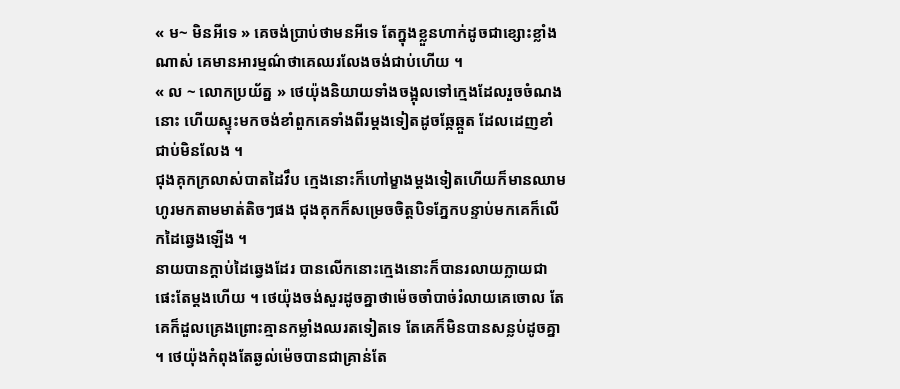« ម~ មិនអីទេ » គេចង់ប្រាប់ថាមនអីទេ តែក្នុងខ្លួនហាក់ដូចជាខ្សោះខ្លាំងណាស់ គេមានអារម្មណ៌ថាគេឈរលែងចង់ជាប់ហើយ ។
« ល ~ លោកប្រយ័ត្ន » ថេយ៉ុងនិយាយទាំងចង្អុលទៅក្មេងដែលរួចចំណងនោះ ហើយស្ទុះមកចង់ខាំពួកគេទាំងពីរម្ដងទៀតដូចឆ្កែឆ្កួត ដែលដេញខាំជាប់មិនលែង ។
ជុងគុកក្រលាស់បាតដៃវឹប ក្មេងនោះក៏ហៅម្ខាងម្ដងទៀតហើយក៏មានឈាមហូរមកតាមមាត់តិចៗផង ជុងគុកក៏សម្រេចចិត្តបិទភ្នែកបន្ទាប់មកគេក៏លើកដៃឆ្វេងឡើង ។
នាយបានក្ដាប់ដៃឆ្វេងដែរ បានលើកនោះក្មេងនោះក៏បានរលាយក្លាយជាផេះតែម្ដងហើយ ។ ថេយ៉ុងចង់សួរដូចគ្នាថាម៉េចចាំបាច់រំលាយគេចោល តែគេក៏ដួលគ្រេងព្រោះគ្មានកម្លាំងឈរតទៀតទេ តែគេក៏មិនបានសន្លប់ដូចគ្នា ។ ថេយ៉ុងកំពុងតែឆ្ងល់ម៉េចបានជាគ្រាន់តែ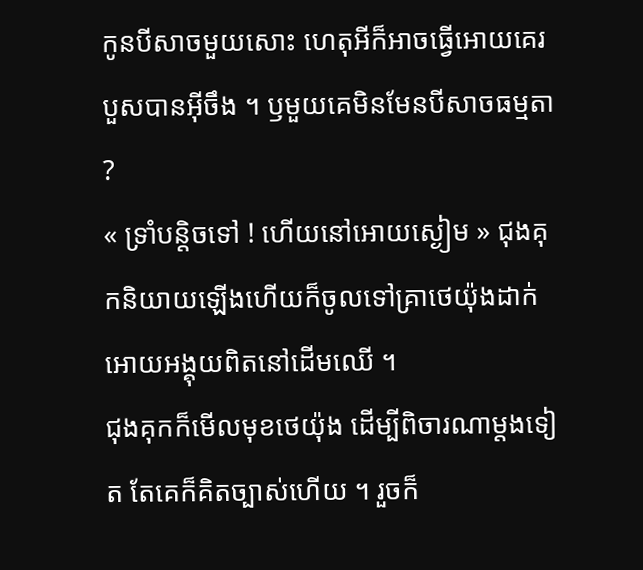កូនបីសាចមួយសោះ ហេតុអីក៏អាចធ្វើអោយគេរបួសបានអ៊ីចឹង ។ ឫមួយគេមិនមែនបីសាចធម្មតា ?
« ទ្រាំបន្តិចទៅ ! ហើយនៅអោយស្ងៀម » ជុងគុកនិយាយឡើងហើយក៏ចូលទៅគ្រាថេយ៉ុងដាក់អោយអង្គុយពិតនៅដើមឈើ ។
ជុងគុកក៏មើលមុខថេយ៉ុង ដើម្បីពិចារណាម្ដងទៀត តែគេក៏គិតច្បាស់ហើយ ។ រួចក៏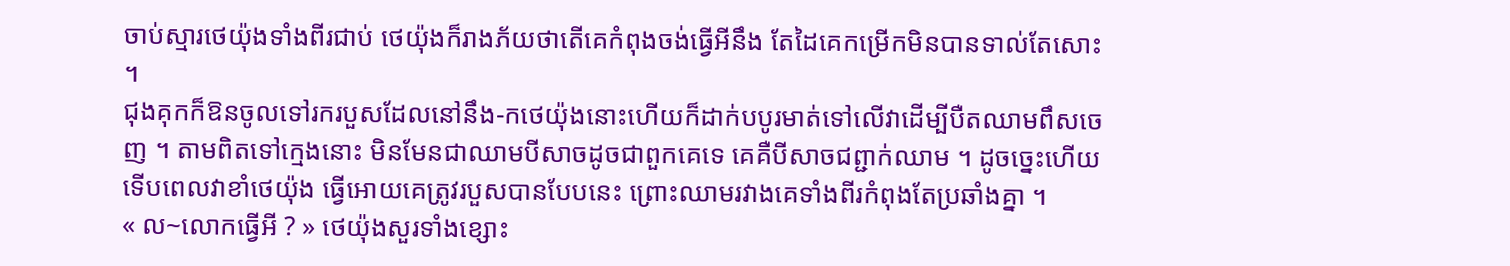ចាប់ស្មារថេយ៉ុងទាំងពីរជាប់ ថេយ៉ុងក៏រាងភ័យថាតើគេកំពុងចង់ធ្វើអីនឹង តែដៃគេកម្រើកមិនបានទាល់តែសោះ ។
ជុងគុកក៏ឱនចូលទៅរករបួសដែលនៅនឹង-កថេយ៉ុងនោះហើយក៏ដាក់បបូរមាត់ទៅលើវាដើម្បីបឺតឈាមពឹសចេញ ។ តាមពិតទៅក្មេងនោះ មិនមែនជាឈាមបីសាចដូចជាពួកគេទេ គេគឺបីសាចជព្ជាក់ឈាម ។ ដូចច្នេះហើយទើបពេលវាខាំថេយ៉ុង ធ្វើអោយគេត្រូវរបួសបានបែបនេះ ព្រោះឈាមរវាងគេទាំងពីរកំពុងតែប្រឆាំងគ្នា ។
« ល~លោកធ្វើអី ? » ថេយ៉ុងសួរទាំងខ្សោះ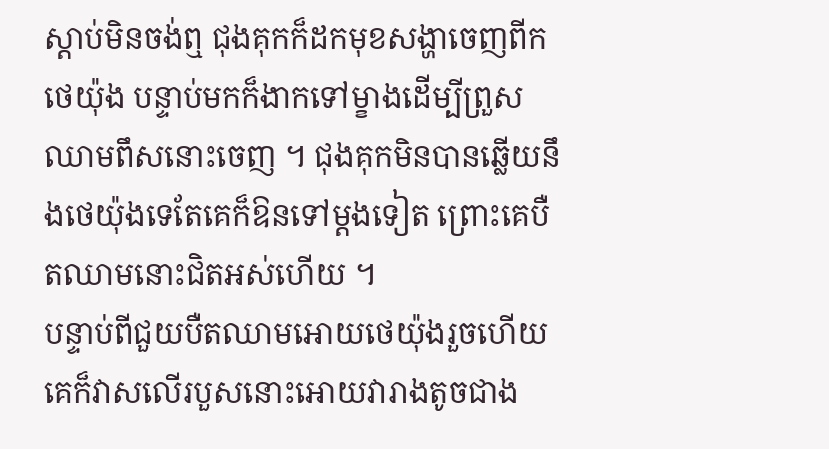ស្ដាប់មិនចង់ឮ ជុងគុកក៏ដកមុខសង្ហាចេញពីកថេយ៉ុង បន្ទាប់មកក៏ងាកទៅម្ខាងដើម្បីព្រួសឈាមពឹសនោះចេញ ។ ជុងគុកមិនបានឆ្លើយនឹងថេយ៉ុងទេតែគេក៏ឱនទៅម្ដងទៀត ព្រោះគេបឺតឈាមនោះជិតអស់ហើយ ។
បន្ទាប់ពីជួយបឺតឈាមអោយថេយ៉ុងរួចហើយ គេក៏វាសលើរបួសនោះអោយវារាងតូចជាង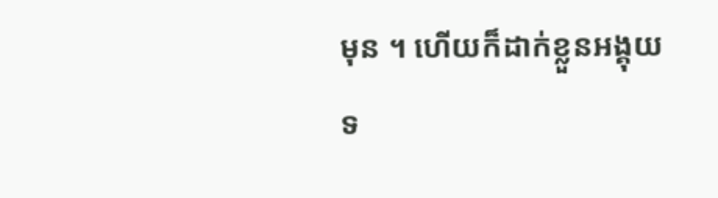មុន ។ ហើយក៏ដាក់ខ្លួនអង្គុយទ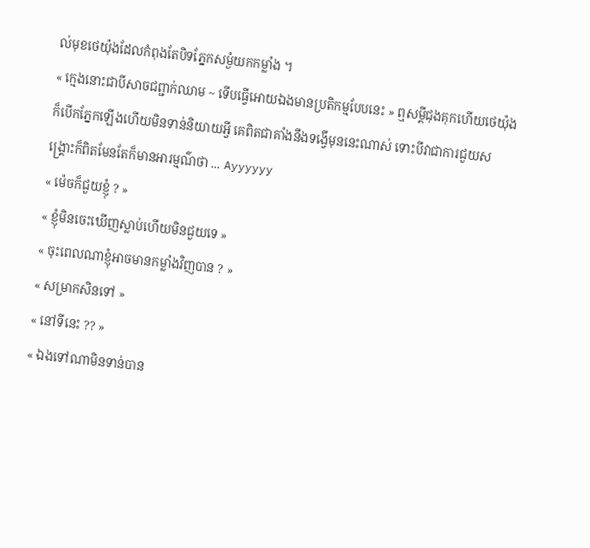ល់មុខថេយ៉ុងដែលកំពុងតែបិទភ្នែកសម្ងំយកកម្លាំង ។
« ក្មេងនោះជាបីសាចជព្ជាក់ឈាម ~ ទើបធ្វើអោយឯងមានប្រតិកម្មបែបនេះ » ឮសម្ដីជុងគុកហើយថេយ៉ុងក៏បើកភ្នែកឡើងហើយមិនទាន់និយាយអ្វី គេពិតជាគាំងនឹងទង្វើមុននេះណាស់ ទោះបីវាជាការជួយសង្គ្រោះក៏ពិតមែនតែក៏មានអារម្មណ៌ថា ... Ayyyyyy
« ម៉េចក៏ជួយខ្ញុំ ? »
« ខ្ញុំមិនចេះឃើញស្លាប់ហើយមិនជួយទេ »
« ចុះពេលណាខ្ញុំអាចមានកម្លាំងវិញបាន ? »
« សម្រាកសិនទៅ »
« នៅទីនេះ ?? »
« ឯងទៅណាមិនទាន់បាន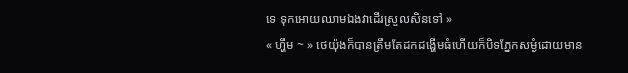ទេ ទុកអោយឈាមឯងវាដើរស្រួលសិនទៅ »
« ហ្ហឹម ~ » ថេយ៉ុងក៏បានត្រឹមតែដកដង្ហើមធំហើយក៏បិទភ្នែកសម្ងំដោយមាន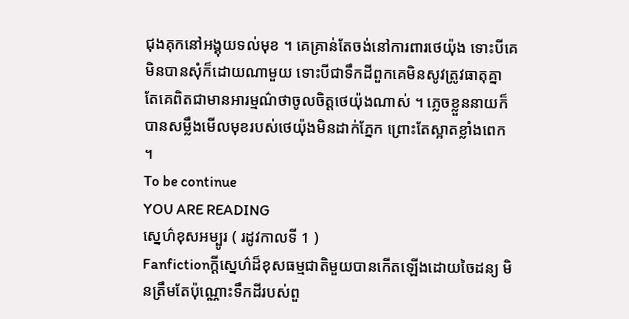ជុងគុកនៅអង្គុយទល់មុខ ។ គេគ្រាន់តែចង់នៅការពារថេយ៉ុង ទោះបីគេមិនបានសុំក៏ដោយណាមួយ ទោះបីជាទឹកដីពួកគេមិនសូវត្រូវធាតុគ្នា តែគេពិតជាមានអារម្មណ៌ថាចូលចិត្តថេយ៉ុងណាស់ ។ ភ្លេចខ្លួននាយក៏បានសម្លឹងមើលមុខរបស់ថេយ៉ុងមិនដាក់ភ្នែក ព្រោះតែស្អាតខ្លាំងពេក ។
To be continue
YOU ARE READING
ស្នេហ៌ខុសអម្បូរ ( រដូវកាលទី 1 )
Fanfictionក្ដីស្នេហ៌ដ៏ខុសធម្មជាតិមួយបានកើតឡើងដោយចៃដន្យ មិនត្រឹមតែប៉ុណ្ណោះទឹកដីរបស់ពួ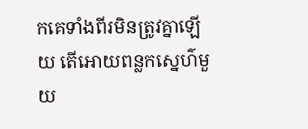កគេទាំងពីរមិនត្រូវគ្នាឡើយ តើអោយពន្លកស្នេហ៌មួយ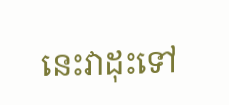នេះវាដុះទៅ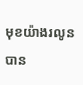មុខយ៉ាងរលូនបាន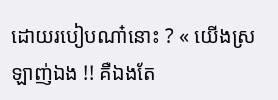ដោយរបៀបណា៎នោះ ? « យើងស្រឡាញ់ឯង !! គឺឯងតែ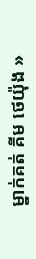ម្នាក់គត់ គីម ថេយ៉ុង »